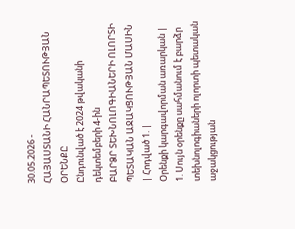30.05.2026 -
ՀԱՅԱՍՏԱՆԻ ՀԱՆՐԱՊԵՏՈՒԹՅԱՆ
ՕՐԵՆՔԸ
Ընդունված է 2024 թվականի դեկտեմբերի 4-ին
ԲԱՐՁՐ ՏԵԽՆՈԼՈԳԻԱՆԵՐԻ ՈԼՈՐՏԻ ՊԵՏԱԿԱՆ ԱՋԱԿՑՈՒԹՅԱՆ ՄԱՍԻՆ
| Հոդված 1. |
Օրենքի կարգավորման առարկան |
1. Սույն օրենքը սահմանում է բարձր տեխնոլոգիաների ոլորտի պետական աջակցության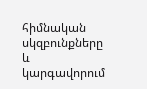հիմնական սկզբունքները և կարգավորում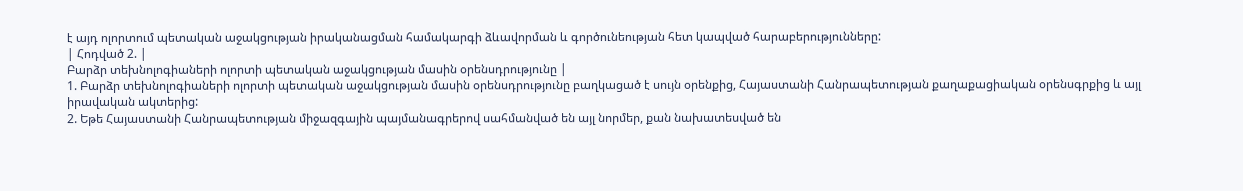է այդ ոլորտում պետական աջակցության իրականացման համակարգի ձևավորման և գործունեության հետ կապված հարաբերությունները:
| Հոդված 2. |
Բարձր տեխնոլոգիաների ոլորտի պետական աջակցության մասին օրենսդրությունը |
1. Բարձր տեխնոլոգիաների ոլորտի պետական աջակցության մասին օրենսդրությունը բաղկացած է սույն օրենքից, Հայաստանի Հանրապետության քաղաքացիական օրենսգրքից և այլ իրավական ակտերից:
2. Եթե Հայաստանի Հանրապետության միջազգային պայմանագրերով սահմանված են այլ նորմեր, քան նախատեսված են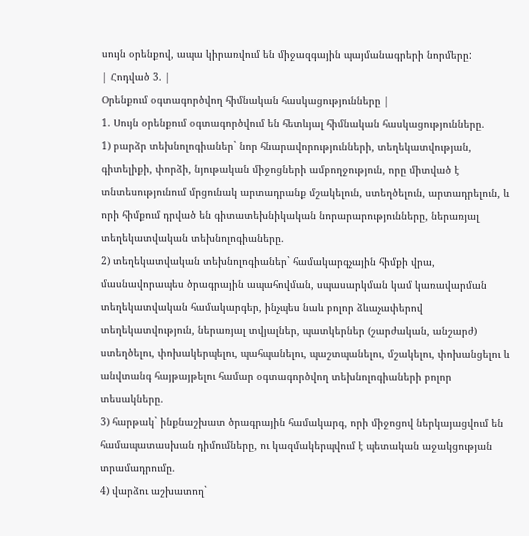սույն օրենքով, ապա կիրառվում են միջազգային պայմանագրերի նորմերը:
| Հոդված 3. |
Օրենքում օգտագործվող հիմնական հասկացությունները |
1. Սույն օրենքում օգտագործվում են հետևյալ հիմնական հասկացությունները.
1) բարձր տեխնոլոգիաներ` նոր հնարավորությունների, տեղեկատվության, գիտելիքի, փորձի, նյութական միջոցների ամբողջություն, որը միտված է տնտեսությունում մրցունակ արտադրանք մշակելուն, ստեղծելուն, արտադրելուն, և որի հիմքում դրված են գիտատեխնիկական նորարարությունները, ներառյալ տեղեկատվական տեխնոլոգիաները.
2) տեղեկատվական տեխնոլոգիաներ` համակարգչային հիմքի վրա, մասնավորապես ծրագրային ապահովման, սպասարկման կամ կառավարման տեղեկատվական համակարգեր, ինչպես նաև բոլոր ձևաչափերով տեղեկատվություն, ներառյալ տվյալներ, պատկերներ (շարժական, անշարժ) ստեղծելու, փոխակերպելու, պահպանելու, պաշտպանելու, մշակելու, փոխանցելու և անվտանգ հայթայթելու համար օգտագործվող տեխնոլոգիաների բոլոր տեսակները.
3) հարթակ` ինքնաշխատ ծրագրային համակարգ, որի միջոցով ներկայացվում են համապատասխան դիմումները, ու կազմակերպվում է պետական աջակցության տրամադրումը.
4) վարձու աշխատող`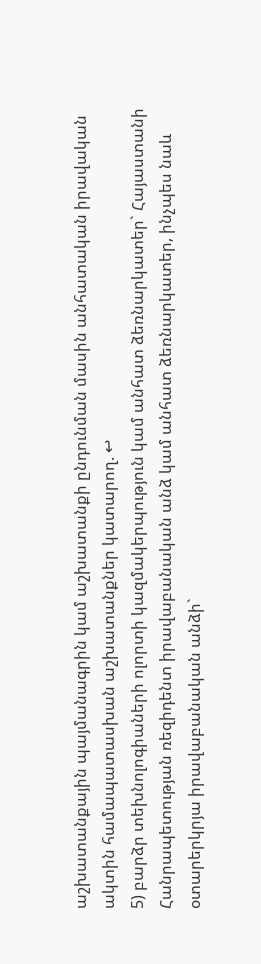աշխատանքային պայմանագրին կամ աշխատանքի ընդունման մասին անհատական իրավական ակտին համապատասխան աշխատանքներ կատարող. ↩
5) բարձր տեխնոլոգիաների ոլորտի կազմակերպություն կամ անհատ ձեռնարկատեր` Հայաստանի Հանրապետության ռեզիդենտ իրավաբանական անձ կամ անհատ ձեռնարկատեր, ինչպես նաև օտարերկրյա իրավաբանական անձի`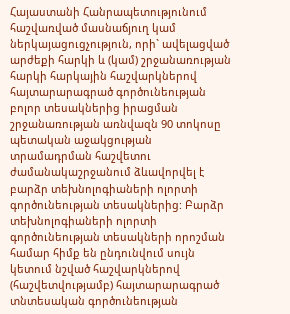Հայաստանի Հանրապետությունում հաշվառված մասնաճյուղ կամ ներկայացուցչություն, որի` ավելացված արժեքի հարկի և (կամ) շրջանառության հարկի հարկային հաշվարկներով հայտարարագրած գործունեության բոլոր տեսակներից իրացման շրջանառության առնվազն 90 տոկոսը պետական աջակցության տրամադրման հաշվետու ժամանակաշրջանում ձևավորվել է բարձր տեխնոլոգիաների ոլորտի գործունեության տեսակներից: Բարձր տեխնոլոգիաների ոլորտի գործունեության տեսակների որոշման համար հիմք են ընդունվում սույն կետում նշված հաշվարկներով (հաշվետվությամբ) հայտարարագրած տնտեսական գործունեության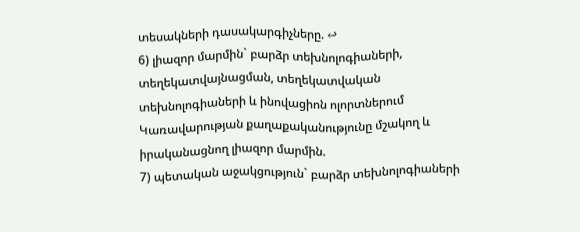տեսակների դասակարգիչները. ↩
6) լիազոր մարմին` բարձր տեխնոլոգիաների, տեղեկատվայնացման, տեղեկատվական տեխնոլոգիաների և ինովացիոն ոլորտներում Կառավարության քաղաքականությունը մշակող և իրականացնող լիազոր մարմին.
7) պետական աջակցություն` բարձր տեխնոլոգիաների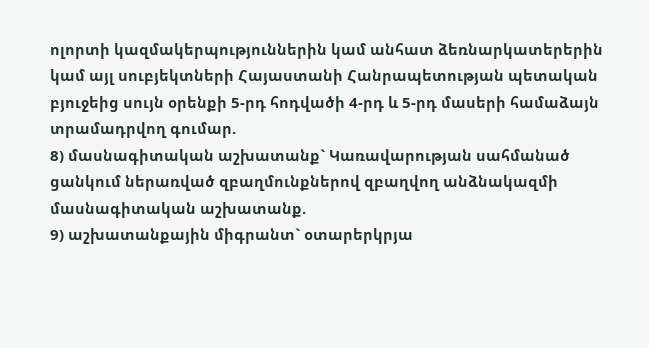ոլորտի կազմակերպություններին կամ անհատ ձեռնարկատերերին կամ այլ սուբյեկտների Հայաստանի Հանրապետության պետական բյուջեից սույն օրենքի 5-րդ հոդվածի 4-րդ և 5-րդ մասերի համաձայն տրամադրվող գումար.
8) մասնագիտական աշխատանք` Կառավարության սահմանած ցանկում ներառված զբաղմունքներով զբաղվող անձնակազմի մասնագիտական աշխատանք.
9) աշխատանքային միգրանտ` օտարերկրյա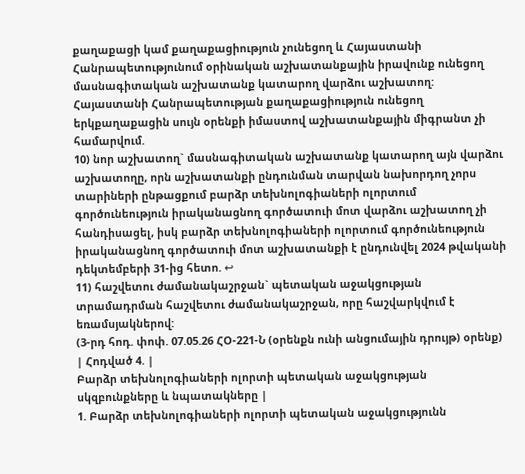քաղաքացի կամ քաղաքացիություն չունեցող և Հայաստանի Հանրապետությունում օրինական աշխատանքային իրավունք ունեցող մասնագիտական աշխատանք կատարող վարձու աշխատող: Հայաստանի Հանրապետության քաղաքացիություն ունեցող երկքաղաքացին սույն օրենքի իմաստով աշխատանքային միգրանտ չի համարվում.
10) նոր աշխատող` մասնագիտական աշխատանք կատարող այն վարձու աշխատողը, որն աշխատանքի ընդունման տարվան նախորդող չորս տարիների ընթացքում բարձր տեխնոլոգիաների ոլորտում գործունեություն իրականացնող գործատուի մոտ վարձու աշխատող չի հանդիսացել, իսկ բարձր տեխնոլոգիաների ոլորտում գործունեություն իրականացնող գործատուի մոտ աշխատանքի է ընդունվել 2024 թվականի դեկտեմբերի 31-ից հետո. ↩
11) հաշվետու ժամանակաշրջան` պետական աջակցության տրամադրման հաշվետու ժամանակաշրջան, որը հաշվարկվում է եռամսյակներով:
(3-րդ հոդ. փոփ. 07.05.26 ՀՕ-221-Ն (օրենքն ունի անցումային դրույթ) օրենք)
| Հոդված 4. |
Բարձր տեխնոլոգիաների ոլորտի պետական աջակցության սկզբունքները և նպատակները |
1. Բարձր տեխնոլոգիաների ոլորտի պետական աջակցությունն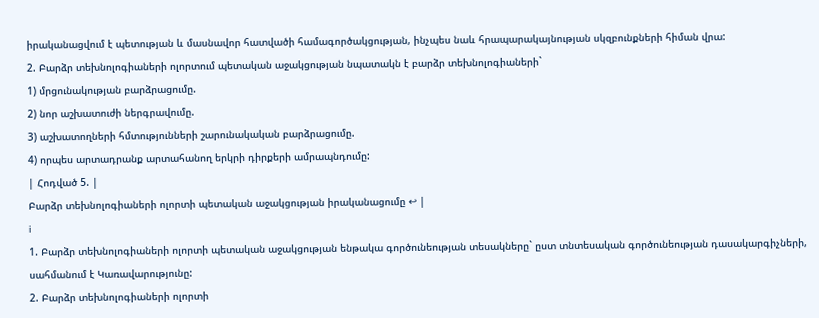իրականացվում է պետության և մասնավոր հատվածի համագործակցության, ինչպես նաև հրապարակայնության սկզբունքների հիման վրա:
2. Բարձր տեխնոլոգիաների ոլորտում պետական աջակցության նպատակն է բարձր տեխնոլոգիաների`
1) մրցունակության բարձրացումը.
2) նոր աշխատուժի ներգրավումը.
3) աշխատողների հմտությունների շարունակական բարձրացումը.
4) որպես արտադրանք արտահանող երկրի դիրքերի ամրապնդումը:
| Հոդված 5. |
Բարձր տեխնոլոգիաների ոլորտի պետական աջակցության իրականացումը ↩ |
i
1. Բարձր տեխնոլոգիաների ոլորտի պետական աջակցության ենթակա գործունեության տեսակները` ըստ տնտեսական գործունեության դասակարգիչների, սահմանում է Կառավարությունը:
2. Բարձր տեխնոլոգիաների ոլորտի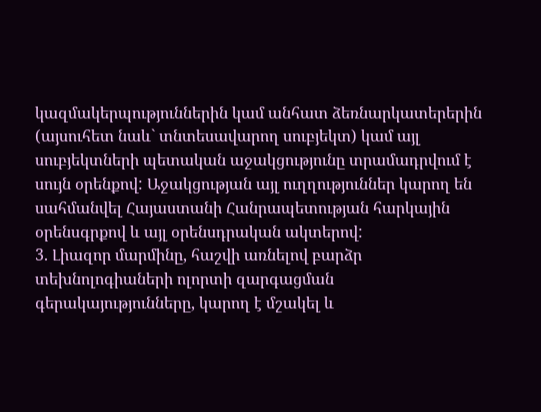կազմակերպություններին կամ անհատ ձեռնարկատերերին (այսուհետ նաև` տնտեսավարող սուբյեկտ) կամ այլ սուբյեկտների պետական աջակցությունը տրամադրվում է սույն օրենքով: Աջակցության այլ ուղղություններ կարող են սահմանվել Հայաստանի Հանրապետության հարկային օրենսգրքով և այլ օրենսդրական ակտերով:
3. Լիազոր մարմինը, հաշվի առնելով բարձր տեխնոլոգիաների ոլորտի զարգացման գերակայությունները, կարող է մշակել և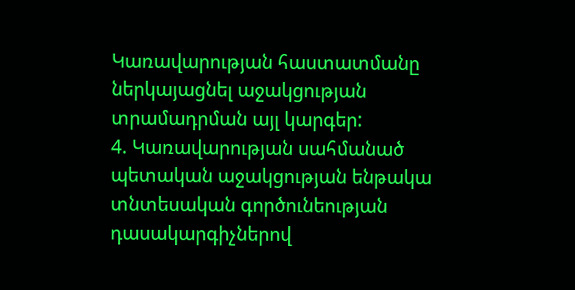Կառավարության հաստատմանը ներկայացնել աջակցության տրամադրման այլ կարգեր:
4. Կառավարության սահմանած պետական աջակցության ենթակա տնտեսական գործունեության դասակարգիչներով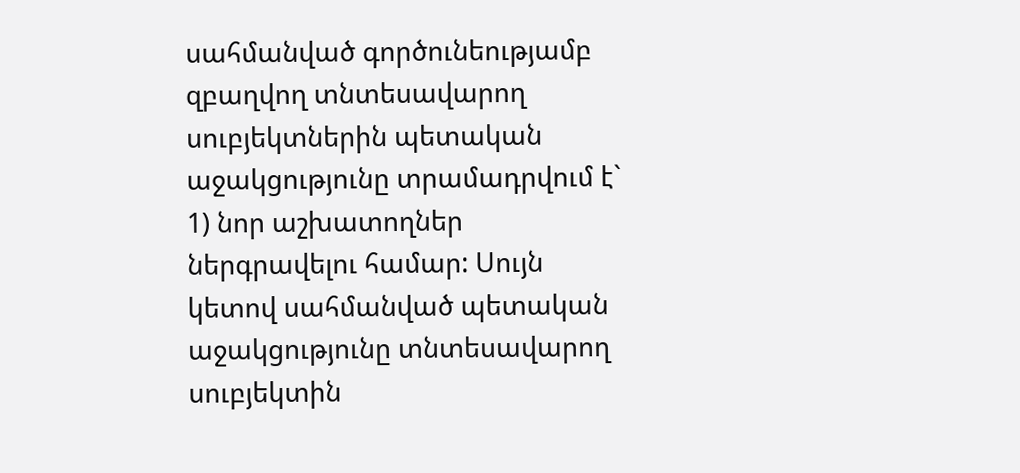սահմանված գործունեությամբ զբաղվող տնտեսավարող սուբյեկտներին պետական աջակցությունը տրամադրվում է`
1) նոր աշխատողներ ներգրավելու համար: Սույն կետով սահմանված պետական աջակցությունը տնտեսավարող սուբյեկտին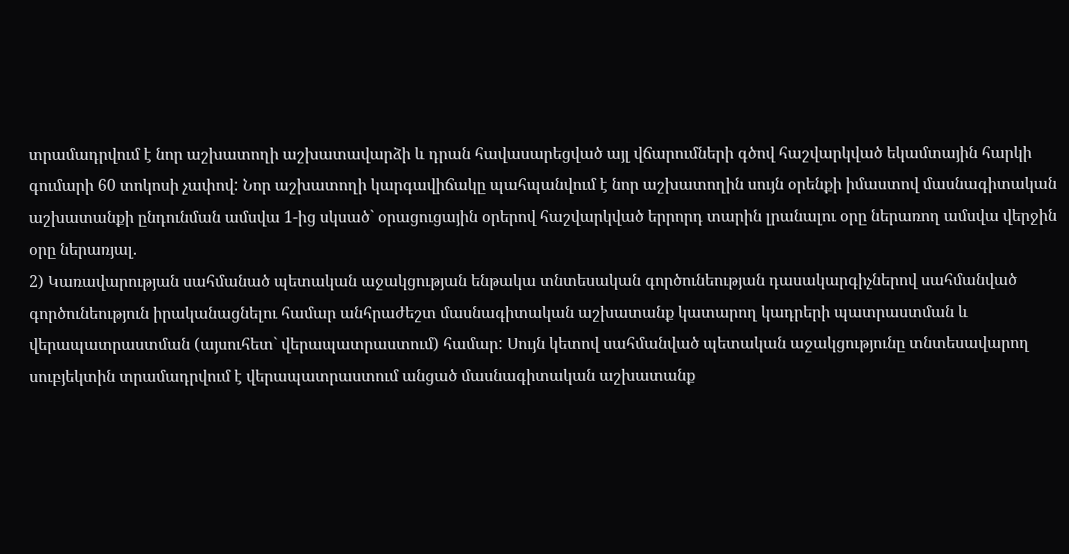տրամադրվում է նոր աշխատողի աշխատավարձի և դրան հավասարեցված այլ վճարումների գծով հաշվարկված եկամտային հարկի գումարի 60 տոկոսի չափով: Նոր աշխատողի կարգավիճակը պահպանվում է նոր աշխատողին սույն օրենքի իմաստով մասնագիտական աշխատանքի ընդունման ամսվա 1-ից սկսած` օրացուցային օրերով հաշվարկված երրորդ տարին լրանալու օրը ներառող ամսվա վերջին օրը ներառյալ.
2) Կառավարության սահմանած պետական աջակցության ենթակա տնտեսական գործունեության դասակարգիչներով սահմանված գործունեություն իրականացնելու համար անհրաժեշտ մասնագիտական աշխատանք կատարող կադրերի պատրաստման և վերապատրաստման (այսուհետ` վերապատրաստում) համար: Սույն կետով սահմանված պետական աջակցությունը տնտեսավարող սուբյեկտին տրամադրվում է վերապատրաստում անցած մասնագիտական աշխատանք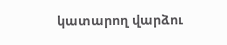կատարող վարձու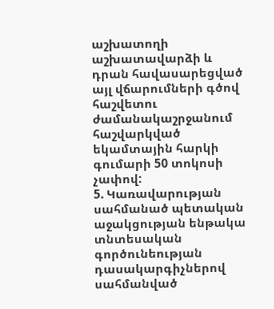աշխատողի աշխատավարձի և դրան հավասարեցված այլ վճարումների գծով հաշվետու ժամանակաշրջանում հաշվարկված եկամտային հարկի գումարի 50 տոկոսի չափով:
5. Կառավարության սահմանած պետական աջակցության ենթակա տնտեսական գործունեության դասակարգիչներով սահմանված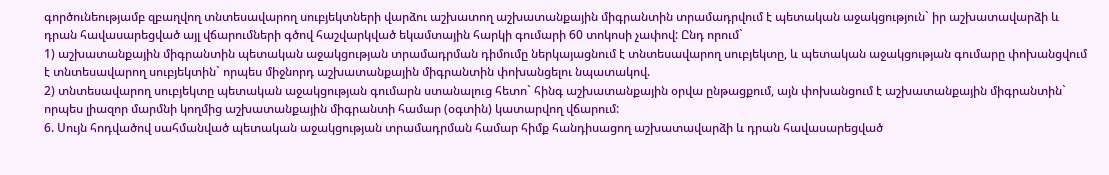գործունեությամբ զբաղվող տնտեսավարող սուբյեկտների վարձու աշխատող աշխատանքային միգրանտին տրամադրվում է պետական աջակցություն` իր աշխատավարձի և դրան հավասարեցված այլ վճարումների գծով հաշվարկված եկամտային հարկի գումարի 60 տոկոսի չափով: Ընդ որում`
1) աշխատանքային միգրանտին պետական աջակցության տրամադրման դիմումը ներկայացնում է տնտեսավարող սուբյեկտը, և պետական աջակցության գումարը փոխանցվում է տնտեսավարող սուբյեկտին` որպես միջնորդ աշխատանքային միգրանտին փոխանցելու նպատակով.
2) տնտեսավարող սուբյեկտը պետական աջակցության գումարն ստանալուց հետո` հինգ աշխատանքային օրվա ընթացքում, այն փոխանցում է աշխատանքային միգրանտին` որպես լիազոր մարմնի կողմից աշխատանքային միգրանտի համար (օգտին) կատարվող վճարում:
6. Սույն հոդվածով սահմանված պետական աջակցության տրամադրման համար հիմք հանդիսացող աշխատավարձի և դրան հավասարեցված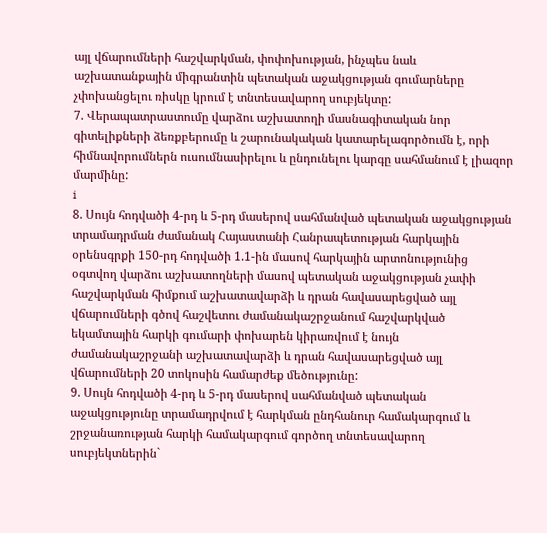այլ վճարումների հաշվարկման, փոփոխության, ինչպես նաև աշխատանքային միգրանտին պետական աջակցության գումարները չփոխանցելու ռիսկը կրում է տնտեսավարող սուբյեկտը:
7. Վերապատրաստումը վարձու աշխատողի մասնագիտական նոր գիտելիքների ձեռքբերումը և շարունակական կատարելագործումն է, որի հիմնավորումներն ուսումնասիրելու և ընդունելու կարգը սահմանում է լիազոր մարմինը:
i
8. Սույն հոդվածի 4-րդ և 5-րդ մասերով սահմանված պետական աջակցության տրամադրման ժամանակ Հայաստանի Հանրապետության հարկային օրենսգրքի 150-րդ հոդվածի 1.1-ին մասով հարկային արտոնությունից օգտվող վարձու աշխատողների մասով պետական աջակցության չափի հաշվարկման հիմքում աշխատավարձի և դրան հավասարեցված այլ վճարումների գծով հաշվետու ժամանակաշրջանում հաշվարկված եկամտային հարկի գումարի փոխարեն կիրառվում է նույն ժամանակաշրջանի աշխատավարձի և դրան հավասարեցված այլ վճարումների 20 տոկոսին համարժեք մեծությունը:
9. Սույն հոդվածի 4-րդ և 5-րդ մասերով սահմանված պետական աջակցությունը տրամադրվում է հարկման ընդհանուր համակարգում և շրջանառության հարկի համակարգում գործող տնտեսավարող սուբյեկտներին`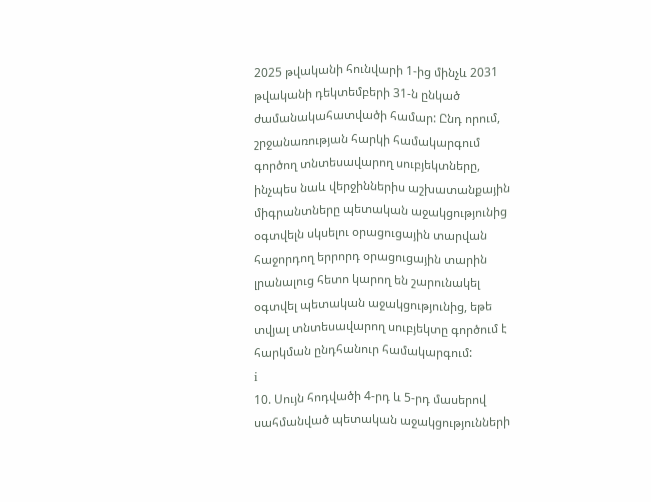2025 թվականի հունվարի 1-ից մինչև 2031 թվականի դեկտեմբերի 31-ն ընկած ժամանակահատվածի համար: Ընդ որում, շրջանառության հարկի համակարգում գործող տնտեսավարող սուբյեկտները, ինչպես նաև վերջիններիս աշխատանքային միգրանտները պետական աջակցությունից օգտվելն սկսելու օրացուցային տարվան հաջորդող երրորդ օրացուցային տարին լրանալուց հետո կարող են շարունակել օգտվել պետական աջակցությունից, եթե տվյալ տնտեսավարող սուբյեկտը գործում է հարկման ընդհանուր համակարգում:
i
10. Սույն հոդվածի 4-րդ և 5-րդ մասերով սահմանված պետական աջակցությունների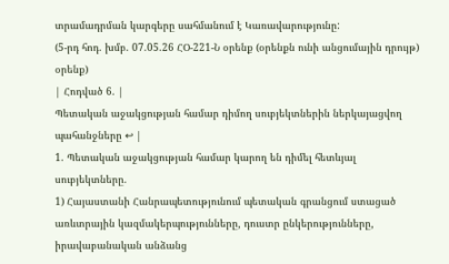տրամադրման կարգերը սահմանում է Կառավարությունը:
(5-րդ հոդ. խմբ. 07.05.26 ՀՕ-221-Ն օրենք (օրենքն ունի անցումային դրույթ) օրենք)
| Հոդված 6. |
Պետական աջակցության համար դիմող սուբյեկտներին ներկայացվող պահանջները ↩ |
1. Պետական աջակցության համար կարող են դիմել հետևյալ սուբյեկտները.
1) Հայաստանի Հանրապետությունում պետական գրանցում ստացած առևտրային կազմակերպությունները, դուստր ընկերությունները, իրավաբանական անձանց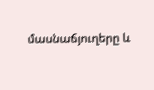մասնաճյուղերը և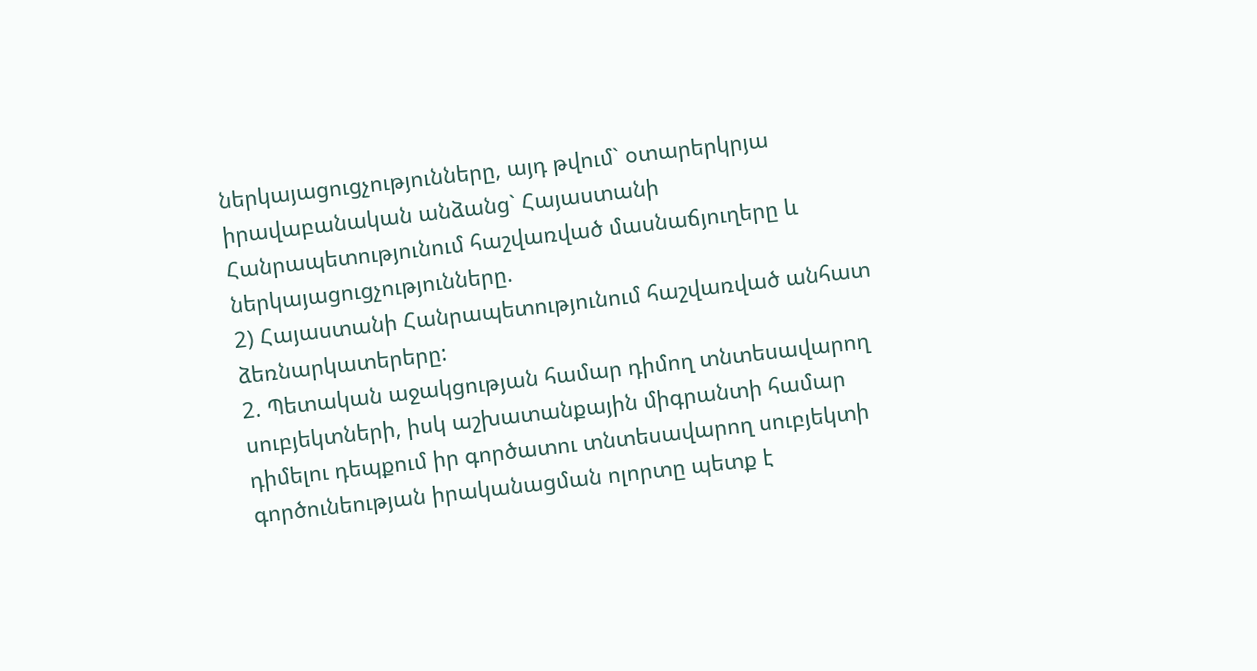ներկայացուցչությունները, այդ թվում` օտարերկրյա իրավաբանական անձանց` Հայաստանի Հանրապետությունում հաշվառված մասնաճյուղերը և ներկայացուցչությունները.
2) Հայաստանի Հանրապետությունում հաշվառված անհատ ձեռնարկատերերը:
2. Պետական աջակցության համար դիմող տնտեսավարող սուբյեկտների, իսկ աշխատանքային միգրանտի համար դիմելու դեպքում իր գործատու տնտեսավարող սուբյեկտի գործունեության իրականացման ոլորտը պետք է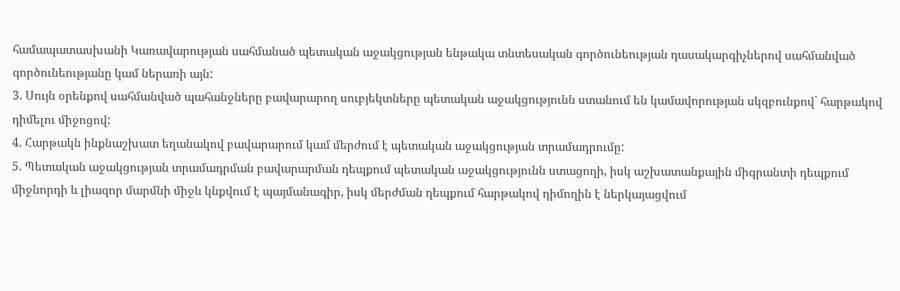համապատասխանի Կառավարության սահմանած պետական աջակցության ենթակա տնտեսական գործունեության դասակարգիչներով սահմանված գործունեությանը կամ ներառի այն:
3. Սույն օրենքով սահմանված պահանջները բավարարող սուբյեկտները պետական աջակցությունն ստանում են կամավորության սկզբունքով` հարթակով դիմելու միջոցով:
4. Հարթակն ինքնաշխատ եղանակով բավարարում կամ մերժում է պետական աջակցության տրամադրումը:
5. Պետական աջակցության տրամադրման բավարարման դեպքում պետական աջակցությունն ստացողի, իսկ աշխատանքային միգրանտի դեպքում միջնորդի և լիազոր մարմնի միջև կնքվում է պայմանագիր, իսկ մերժման դեպքում հարթակով դիմողին է ներկայացվում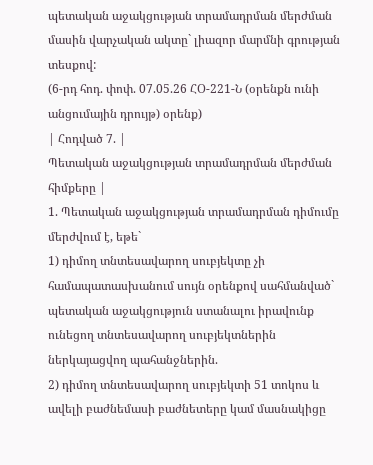պետական աջակցության տրամադրման մերժման մասին վարչական ակտը` լիազոր մարմնի գրության տեսքով:
(6-րդ հոդ. փոփ. 07.05.26 ՀՕ-221-Ն (օրենքն ունի անցումային դրույթ) օրենք)
| Հոդված 7. |
Պետական աջակցության տրամադրման մերժման հիմքերը |
1. Պետական աջակցության տրամադրման դիմումը մերժվում է, եթե`
1) դիմող տնտեսավարող սուբյեկտը չի համապատասխանում սույն օրենքով սահմանված` պետական աջակցություն ստանալու իրավունք ունեցող տնտեսավարող սուբյեկտներին ներկայացվող պահանջներին.
2) դիմող տնտեսավարող սուբյեկտի 51 տոկոս և ավելի բաժնեմասի բաժնետերը կամ մասնակիցը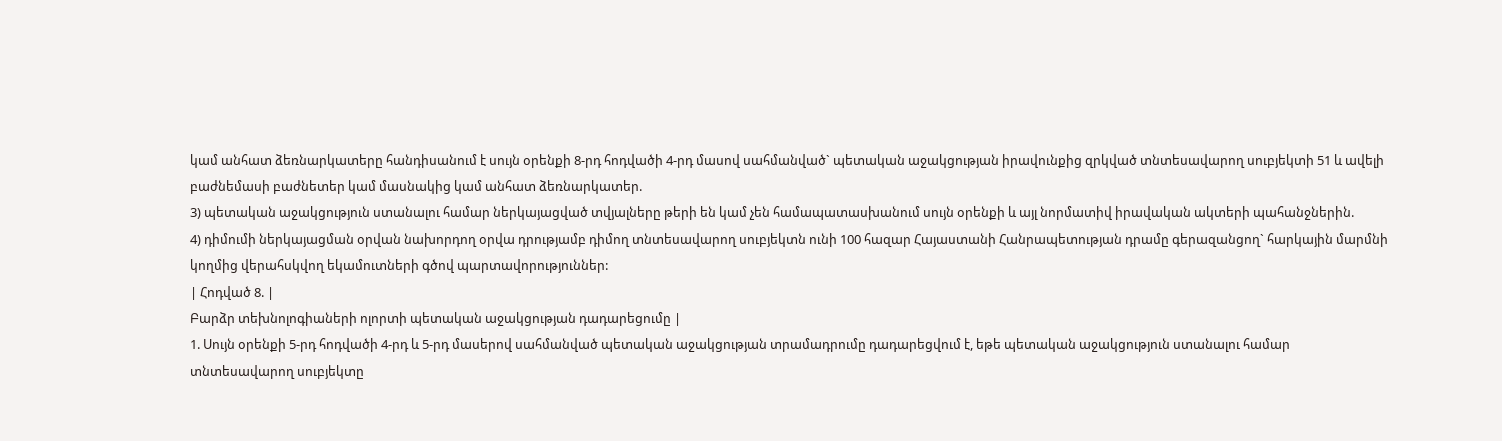կամ անհատ ձեռնարկատերը հանդիսանում է սույն օրենքի 8-րդ հոդվածի 4-րդ մասով սահմանված` պետական աջակցության իրավունքից զրկված տնտեսավարող սուբյեկտի 51 և ավելի բաժնեմասի բաժնետեր կամ մասնակից կամ անհատ ձեռնարկատեր.
3) պետական աջակցություն ստանալու համար ներկայացված տվյալները թերի են կամ չեն համապատասխանում սույն օրենքի և այլ նորմատիվ իրավական ակտերի պահանջներին.
4) դիմումի ներկայացման օրվան նախորդող օրվա դրությամբ դիմող տնտեսավարող սուբյեկտն ունի 100 հազար Հայաստանի Հանրապետության դրամը գերազանցող` հարկային մարմնի կողմից վերահսկվող եկամուտների գծով պարտավորություններ:
| Հոդված 8. |
Բարձր տեխնոլոգիաների ոլորտի պետական աջակցության դադարեցումը |
1. Սույն օրենքի 5-րդ հոդվածի 4-րդ և 5-րդ մասերով սահմանված պետական աջակցության տրամադրումը դադարեցվում է, եթե պետական աջակցություն ստանալու համար տնտեսավարող սուբյեկտը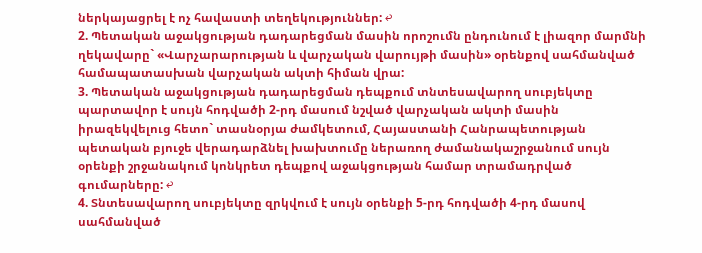ներկայացրել է ոչ հավաստի տեղեկություններ: ↩
2. Պետական աջակցության դադարեցման մասին որոշումն ընդունում է լիազոր մարմնի ղեկավարը` «Վարչարարության և վարչական վարույթի մասին» օրենքով սահմանված համապատասխան վարչական ակտի հիման վրա:
3. Պետական աջակցության դադարեցման դեպքում տնտեսավարող սուբյեկտը պարտավոր է սույն հոդվածի 2-րդ մասում նշված վարչական ակտի մասին իրազեկվելուց հետո` տասնօրյա ժամկետում, Հայաստանի Հանրապետության պետական բյուջե վերադարձնել խախտումը ներառող ժամանակաշրջանում սույն օրենքի շրջանակում կոնկրետ դեպքով աջակցության համար տրամադրված գումարները: ↩
4. Տնտեսավարող սուբյեկտը զրկվում է սույն օրենքի 5-րդ հոդվածի 4-րդ մասով սահմանված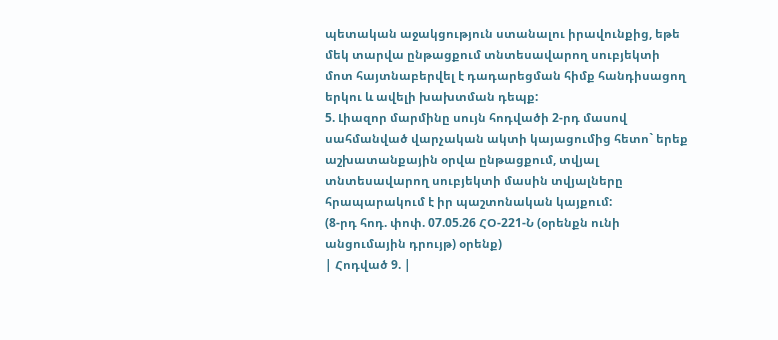պետական աջակցություն ստանալու իրավունքից, եթե մեկ տարվա ընթացքում տնտեսավարող սուբյեկտի մոտ հայտնաբերվել է դադարեցման հիմք հանդիսացող երկու և ավելի խախտման դեպք:
5. Լիազոր մարմինը սույն հոդվածի 2-րդ մասով սահմանված վարչական ակտի կայացումից հետո` երեք աշխատանքային օրվա ընթացքում, տվյալ տնտեսավարող սուբյեկտի մասին տվյալները հրապարակում է իր պաշտոնական կայքում:
(8-րդ հոդ. փոփ. 07.05.26 ՀՕ-221-Ն (օրենքն ունի անցումային դրույթ) օրենք)
| Հոդված 9. |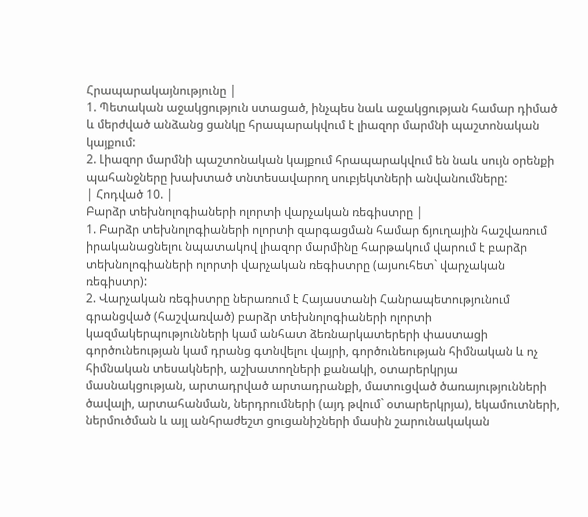Հրապարակայնությունը |
1. Պետական աջակցություն ստացած, ինչպես նաև աջակցության համար դիմած և մերժված անձանց ցանկը հրապարակվում է լիազոր մարմնի պաշտոնական կայքում:
2. Լիազոր մարմնի պաշտոնական կայքում հրապարակվում են նաև սույն օրենքի պահանջները խախտած տնտեսավարող սուբյեկտների անվանումները:
| Հոդված 10. |
Բարձր տեխնոլոգիաների ոլորտի վարչական ռեգիստրը |
1. Բարձր տեխնոլոգիաների ոլորտի զարգացման համար ճյուղային հաշվառում իրականացնելու նպատակով լիազոր մարմինը հարթակում վարում է բարձր տեխնոլոգիաների ոլորտի վարչական ռեգիստրը (այսուհետ` վարչական ռեգիստր):
2. Վարչական ռեգիստրը ներառում է Հայաստանի Հանրապետությունում գրանցված (հաշվառված) բարձր տեխնոլոգիաների ոլորտի կազմակերպությունների կամ անհատ ձեռնարկատերերի փաստացի գործունեության կամ դրանց գտնվելու վայրի, գործունեության հիմնական և ոչ հիմնական տեսակների, աշխատողների քանակի, օտարերկրյա մասնակցության, արտադրված արտադրանքի, մատուցված ծառայությունների ծավալի, արտահանման, ներդրումների (այդ թվում` օտարերկրյա), եկամուտների, ներմուծման և այլ անհրաժեշտ ցուցանիշների մասին շարունակական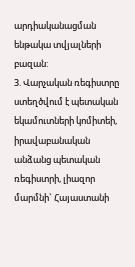արդիականացման ենթակա տվյալների բազան:
3. Վարչական ռեգիստրը ստեղծվում է պետական եկամուտների կոմիտեի, իրավաբանական անձանց պետական ռեգիստրի, լիազոր մարմնի` Հայաստանի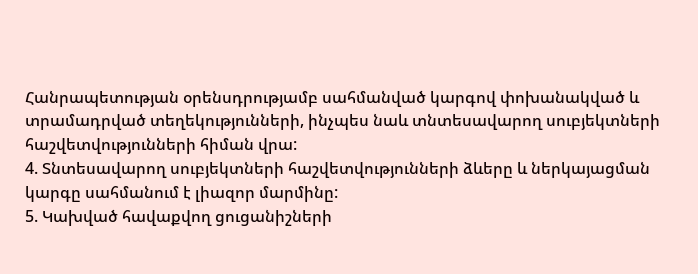Հանրապետության օրենսդրությամբ սահմանված կարգով փոխանակված և տրամադրված տեղեկությունների, ինչպես նաև տնտեսավարող սուբյեկտների հաշվետվությունների հիման վրա:
4. Տնտեսավարող սուբյեկտների հաշվետվությունների ձևերը և ներկայացման կարգը սահմանում է լիազոր մարմինը:
5. Կախված հավաքվող ցուցանիշների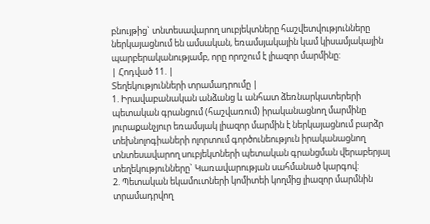բնույթից` տնտեսավարող սուբյեկտները հաշվետվությունները ներկայացնում են ամսական, եռամսյակային կամ կիսամյակային պարբերականությամբ, որը որոշում է լիազոր մարմինը:
| Հոդված 11. |
Տեղեկությունների տրամադրումը |
1. Իրավաբանական անձանց և անհատ ձեռնարկատերերի պետական գրանցում (հաշվառում) իրականացնող մարմինը յուրաքանչյուր եռամսյակ լիազոր մարմին է ներկայացնում բարձր տեխնոլոգիաների ոլորտում գործունեություն իրականացնող տնտեսավարող սուբյեկտների պետական գրանցման վերաբերյալ տեղեկությունները` Կառավարության սահմանած կարգով:
2. Պետական եկամուտների կոմիտեի կողմից լիազոր մարմնին տրամադրվող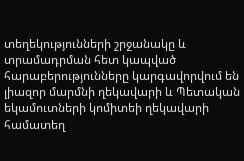տեղեկությունների շրջանակը և տրամադրման հետ կապված հարաբերությունները կարգավորվում են լիազոր մարմնի ղեկավարի և Պետական եկամուտների կոմիտեի ղեկավարի համատեղ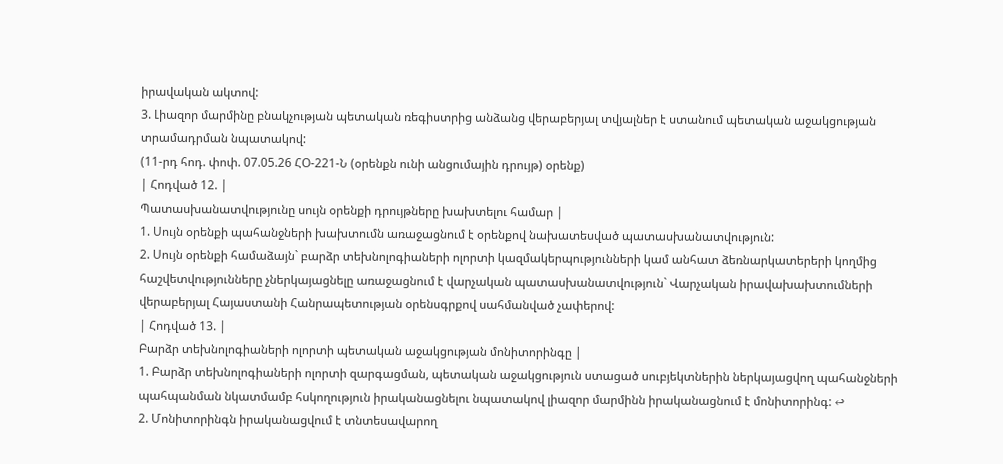իրավական ակտով:
3. Լիազոր մարմինը բնակչության պետական ռեգիստրից անձանց վերաբերյալ տվյալներ է ստանում պետական աջակցության տրամադրման նպատակով:
(11-րդ հոդ. փոփ. 07.05.26 ՀՕ-221-Ն (օրենքն ունի անցումային դրույթ) օրենք)
| Հոդված 12. |
Պատասխանատվությունը սույն օրենքի դրույթները խախտելու համար |
1. Սույն օրենքի պահանջների խախտումն առաջացնում է օրենքով նախատեսված պատասխանատվություն:
2. Սույն օրենքի համաձայն` բարձր տեխնոլոգիաների ոլորտի կազմակերպությունների կամ անհատ ձեռնարկատերերի կողմից հաշվետվությունները չներկայացնելը առաջացնում է վարչական պատասխանատվություն` Վարչական իրավախախտումների վերաբերյալ Հայաստանի Հանրապետության օրենսգրքով սահմանված չափերով:
| Հոդված 13. |
Բարձր տեխնոլոգիաների ոլորտի պետական աջակցության մոնիտորինգը |
1. Բարձր տեխնոլոգիաների ոլորտի զարգացման, պետական աջակցություն ստացած սուբյեկտներին ներկայացվող պահանջների պահպանման նկատմամբ հսկողություն իրականացնելու նպատակով լիազոր մարմինն իրականացնում է մոնիտորինգ: ↩
2. Մոնիտորինգն իրականացվում է տնտեսավարող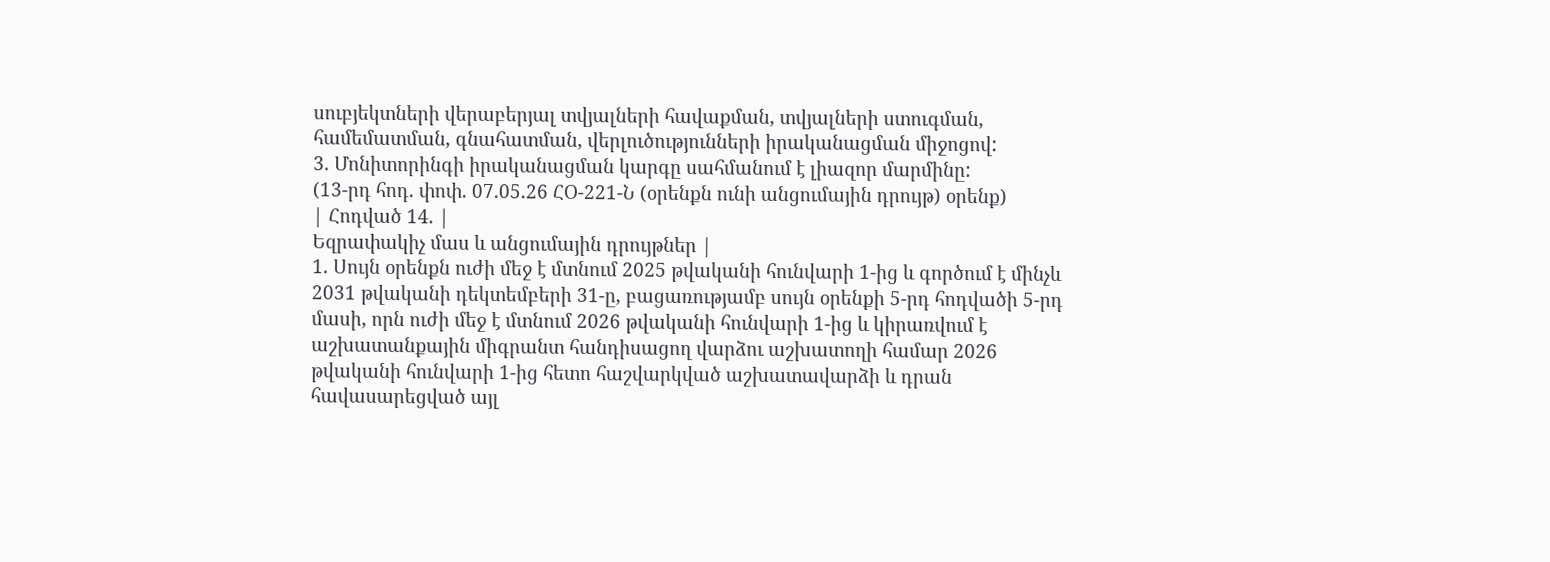սուբյեկտների վերաբերյալ տվյալների հավաքման, տվյալների ստուգման, համեմատման, գնահատման, վերլուծությունների իրականացման միջոցով:
3. Մոնիտորինգի իրականացման կարգը սահմանում է լիազոր մարմինը:
(13-րդ հոդ. փոփ. 07.05.26 ՀՕ-221-Ն (օրենքն ունի անցումային դրույթ) օրենք)
| Հոդված 14. |
Եզրափակիչ մաս և անցումային դրույթներ |
1. Սույն օրենքն ուժի մեջ է մտնում 2025 թվականի հունվարի 1-ից և գործում է մինչև 2031 թվականի դեկտեմբերի 31-ը, բացառությամբ սույն օրենքի 5-րդ հոդվածի 5-րդ մասի, որն ուժի մեջ է մտնում 2026 թվականի հունվարի 1-ից և կիրառվում է աշխատանքային միգրանտ հանդիսացող վարձու աշխատողի համար 2026 թվականի հունվարի 1-ից հետո հաշվարկված աշխատավարձի և դրան հավասարեցված այլ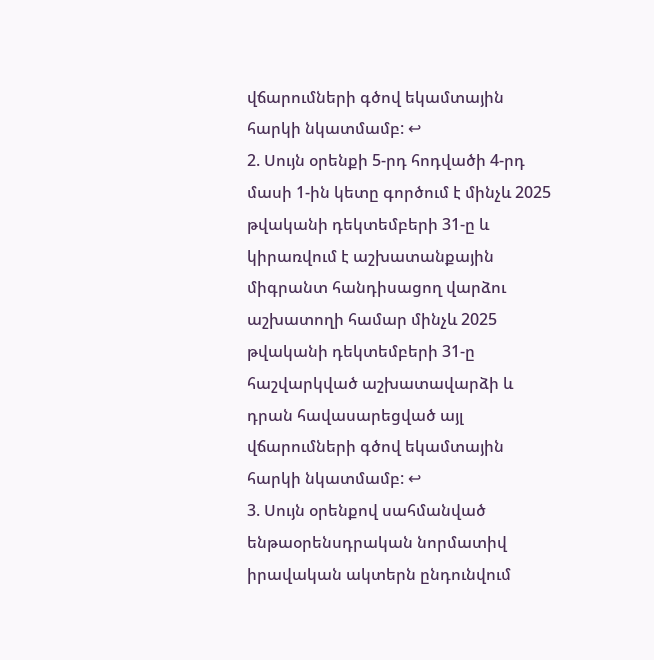վճարումների գծով եկամտային հարկի նկատմամբ: ↩
2. Սույն օրենքի 5-րդ հոդվածի 4-րդ մասի 1-ին կետը գործում է մինչև 2025 թվականի դեկտեմբերի 31-ը և կիրառվում է աշխատանքային միգրանտ հանդիսացող վարձու աշխատողի համար մինչև 2025 թվականի դեկտեմբերի 31-ը հաշվարկված աշխատավարձի և դրան հավասարեցված այլ վճարումների գծով եկամտային հարկի նկատմամբ: ↩
3. Սույն օրենքով սահմանված ենթաօրենսդրական նորմատիվ իրավական ակտերն ընդունվում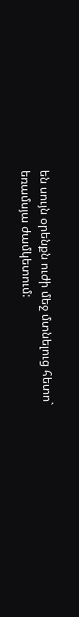են սույն օրենքն ուժի մեջ մտնելուց հետո` եռամսյա ժամկետում: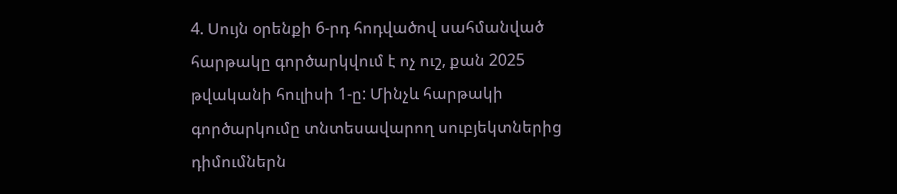4. Սույն օրենքի 6-րդ հոդվածով սահմանված հարթակը գործարկվում է ոչ ուշ, քան 2025 թվականի հուլիսի 1-ը: Մինչև հարթակի գործարկումը տնտեսավարող սուբյեկտներից դիմումներն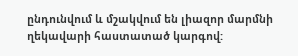ընդունվում և մշակվում են լիազոր մարմնի ղեկավարի հաստատած կարգով: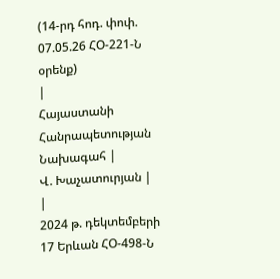(14-րդ հոդ. փոփ. 07.05.26 ՀՕ-221-Ն օրենք)
|
Հայաստանի Հանրապետության Նախագահ |
Վ. Խաչատուրյան |
|
2024 թ. դեկտեմբերի 17 Երևան ՀՕ-498-Ն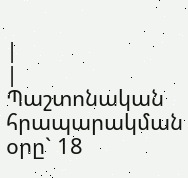|
|
Պաշտոնական հրապարակման օրը` 18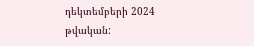դեկտեմբերի 2024 թվական: